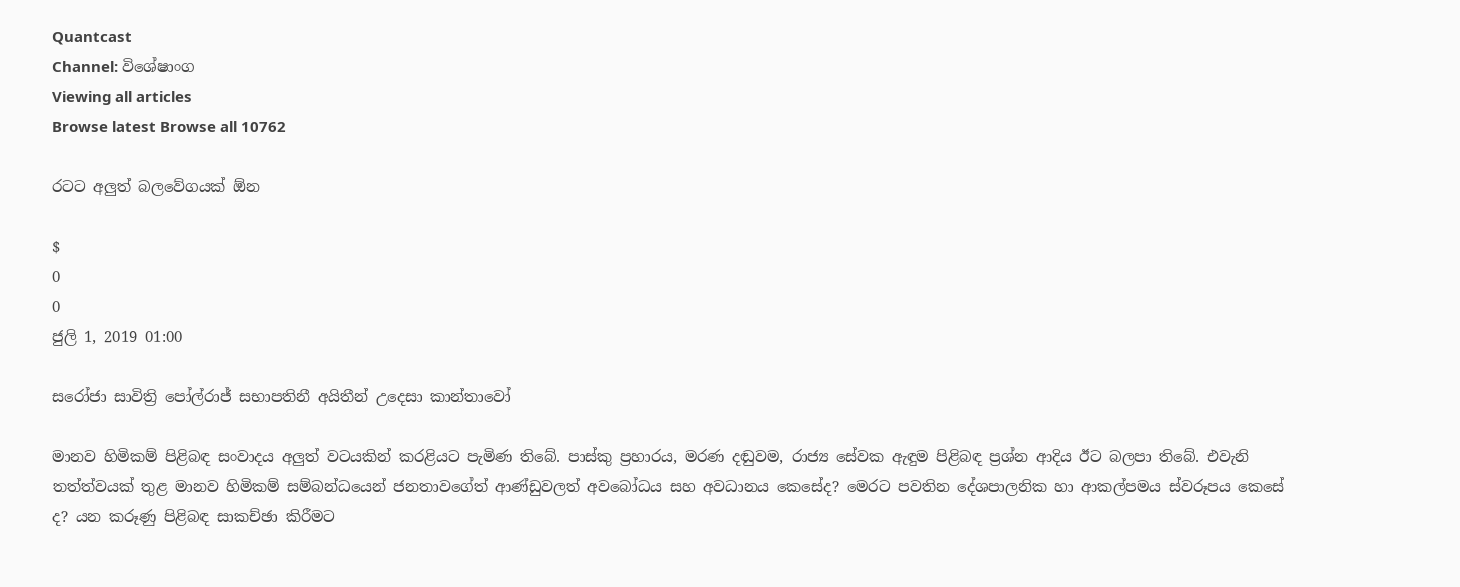Quantcast
Channel: විශේෂාංග
Viewing all articles
Browse latest Browse all 10762

රටට අලුත් බලවේගයක් ඕන

$
0
0
ජුලි 1, 2019 01:00

සරෝජා සාවිත්‍රි පෝල්රාජ් සභාපතිනී අයිතීන් උදෙසා කාන්තාවෝ

මානව හිමිකම් පිළිබඳ සංවාදය අලුත් වටයකින් කරළියට පැමිණ තිබේ. පාස්කු ප්‍රහාරය, මරණ දඬුවම, රාජ්‍ය සේවක ඇඳුම පිළිබඳ ප්‍රශ්න ආදිය ඊට බලපා තිබේ. එවැනි තත්ත්වයක් තුළ මානව හිමිකම් සම්බන්ධයෙන් ජනතාවගේත් ආණ්ඩුවලත් අවබෝධය සහ අවධානය කෙසේද? මෙරට පවතින දේශපාලනික හා ආකල්පමය ස්වරූපය කෙසේ ද? යන කරූණු පිළිබඳ සාකච්ඡා කිරීමට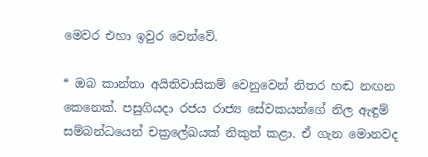මෙවර එහා ඉවුර වෙන්වේ.

* ඔබ කාන්තා අයිතිවාසිකම් වෙනුවෙන් නිතර හඬ නඟන කෙනෙක්. පසුගියදා රජය රාජ්‍ය සේවකයන්ගේ නිල ඇඳුම් සම්බන්ධයෙන් චක්‍රලේඛයක් නිකුත් කළා. ඒ ගැන මොනවද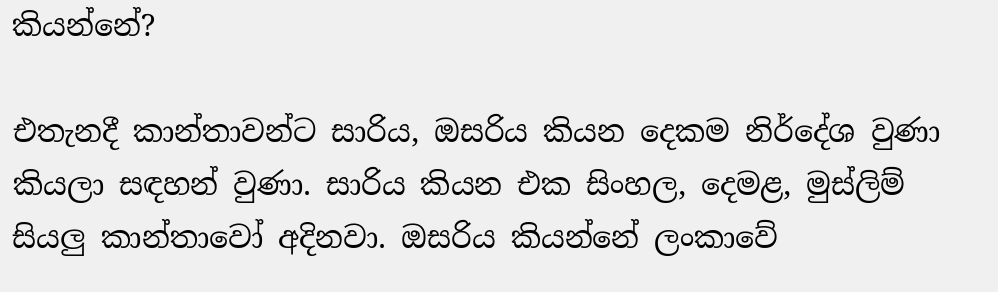කියන්නේ?

එතැනදී කාන්තාවන්ට සාරිය, ඔසරිය කියන දෙකම නිර්දේශ වුණා කියලා සඳහන් වුණා. සාරිය කියන එක සිංහල, දෙමළ, මුස්ලිම් සියලු කාන්තාවෝ අදිනවා. ඔසරිය කියන්නේ ලංකාවේ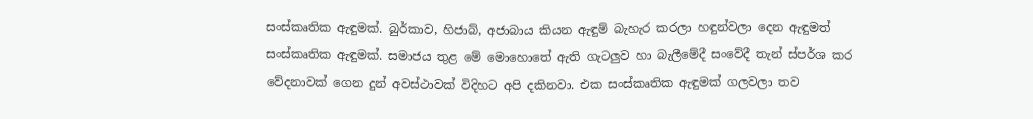සංස්කෘතික ඇඳුමක්. බුර්කාව, හිජාබ්, අජාබාය කියන ඇඳුම් බැහැර කරලා හඳුන්වලා දෙන ඇඳුමත් සංස්කෘතික ඇඳුමක්. සමාජය තුළ මේ මොහොතේ ඇති ගැටලුව හා බැලීමේදී සංවේදී තැන් ස්පර්ශ කර වේදනාවක් ගෙන දුන් අවස්ථාවක් විදිහට අපි දකිනවා. එක සංස්කෘතික ඇඳුමක් ගලවලා තව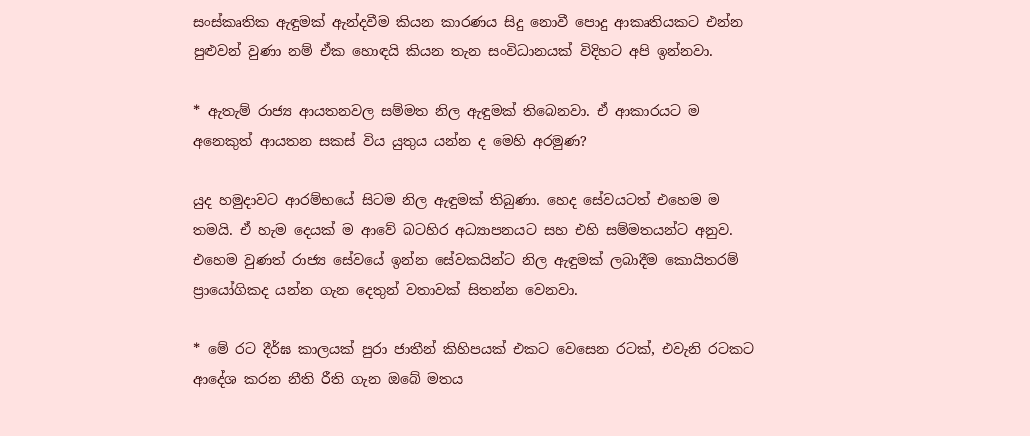සංස්කෘතික ඇඳුමක් ඇන්දවීම කියන කාරණය සිදු නොවී පොදු ආකෘතියකට එන්න පුළුවන් වුණා නම් ඒක හොඳයි කියන තැන සංවිධානයක් විදිහට අපි ඉන්නවා.

* ඇතැම් රාජ්‍ය ආයතනවල සම්මත නිල ඇඳුමක් තිබෙනවා. ඒ ආකාරයට ම අනෙකුත් ආයතන සකස් විය යුතුය යන්න ද මෙහි අරමුණ?

යුද හමුදාවට ආරම්භයේ සිටම නිල ඇඳුමක් තිබුණා. හෙද සේවයටත් එහෙම ම තමයි. ඒ හැම දෙයක් ම ආවේ බටහිර අධ්‍යාපනයට සහ එහි සම්මතයන්ට අනුව. එහෙම වුණත් රාජ්‍ය සේවයේ ඉන්න සේවකයින්ට නිල ඇඳුමක් ලබාදීම කොයිතරම් ප්‍රායෝගිකද යන්න ගැන දෙතුන් වතාවක් සිතන්න වෙනවා.

* මේ රට දීර්ඝ කාලයක් පුරා ජාතීන් කිහිපයක් එකට වෙසෙන රටක්, එවැනි රටකට ආදේශ කරන නීති රීති ගැන ඔබේ මතය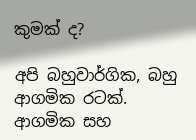කුමක් ද?

අපි බහුවාර්ගික, බහු ආගමික රටක්. ආගමික සහ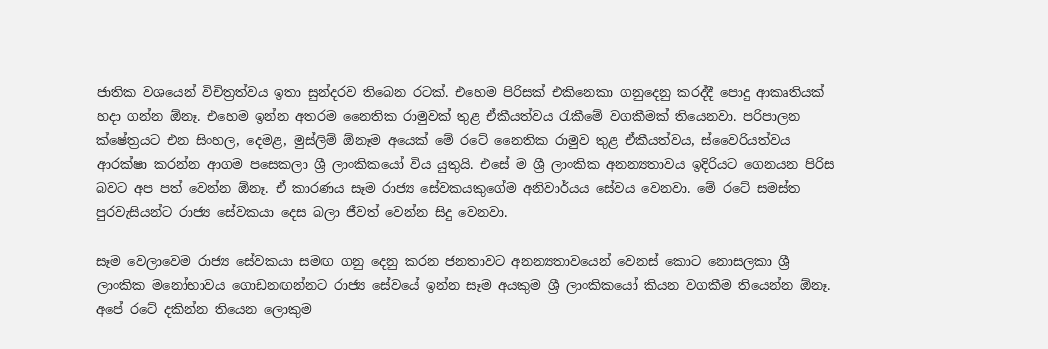ජාතික වශයෙන් විචිත්‍රත්වය ඉතා සුන්දරව තිබෙන රටක්. එහෙම පිරිසක් එකිනෙකා ගනුදෙනු කරද්දී පොදු ආකෘතියක් හදා ගන්න ඕනෑ. එහෙම ඉන්න අතරම නෛතික රාමුවක් තුළ ඒකීයත්වය රැකීමේ වගකීමක් තියෙනවා. පරිපාලන ක්ෂේත්‍රයට එන සිංහල, දෙමළ, මුස්ලිම් ඕනෑම අයෙක් මේ රටේ නෛතික රාමුව තුළ ඒකීයත්වය, ස්වෛරියත්වය ආරක්ෂා කරන්න ආගම පසෙකලා ශ්‍රී ලාංකිකයෝ විය යුතුයි. එසේ ම ශ්‍රී ලාංකික අනන්‍යතාවය ඉදිරියට ගෙනයන පිරිස බවට අප පත් වෙන්න ඕනෑ. ඒ කාරණය සෑම රාජ්‍ය සේවකයකුගේම අනිවාර්යය සේවය වෙනවා. මේ රටේ සමස්ත පුරවැසියන්ට රාජ්‍ය සේවකයා දෙස බලා ජීවත් වෙන්න සිදු වෙනවා.

සෑම වෙලාවෙම රාජ්‍ය සේවකයා සමඟ ගනු දෙනු කරන ජනතාවට අනන්‍යතාවයෙන් වෙනස් කොට නොසලකා ශ්‍රී ලාංකික මනෝභාවය ගොඩනඟන්නට රාජ්‍ය සේවයේ ඉන්න සෑම අයකුම ශ්‍රී ලාංකිකයෝ කියන වගකීම තියෙන්න ඕනෑ. අපේ රටේ දකින්න තියෙන ලොකුම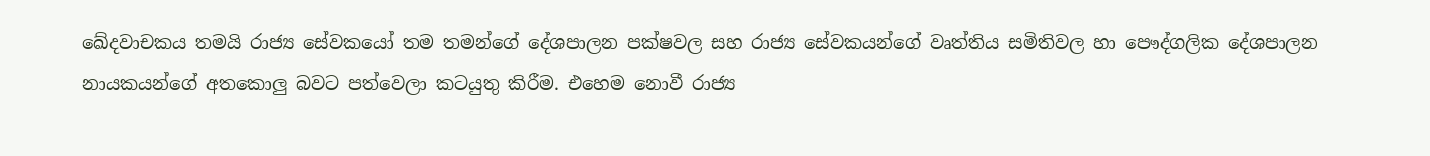ඛේදවාචකය තමයි රාජ්‍ය සේවකයෝ තම තමන්ගේ දේශපාලන පක්ෂවල සහ රාජ්‍ය සේවකයන්ගේ වෘත්තිය සමිතිවල හා පෞද්ගලික දේශපාලන නායකයන්ගේ අතකොලු බවට පත්වෙලා කටයුතු කිරීම. එහෙම නොවී රාජ්‍ය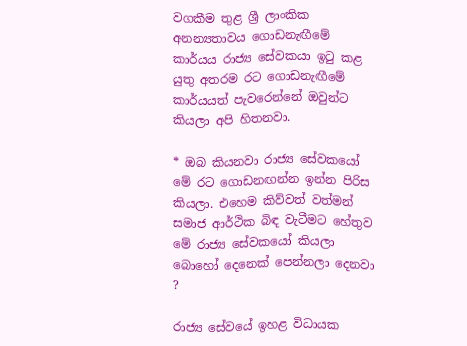වගකීම තුළ ශ්‍රී ලාංකික අනන්‍යතාවය ගොඩනැඟීමේ කාර්යය රාජ්‍ය සේවකයා ඉටු කළ යුතු අතරම රට ගොඩනැඟීමේ කාර්යයත් පැවරෙන්නේ ඔවුන්ට කියලා අපි හිතනවා.

* ඔබ කියනවා රාජ්‍ය සේවකයෝ මේ රට ගොඩනඟන්න ඉන්න පිරිස කියලා. එහෙම කිව්වත් වත්මන් සමාජ ආර්ථික බිඳ වැටීමට හේතුව මේ රාජ්‍ය සේවකයෝ කියලා බොහෝ දෙනෙක් පෙන්නලා දෙනවා ?

රාජ්‍ය සේවයේ ඉහළ විධායක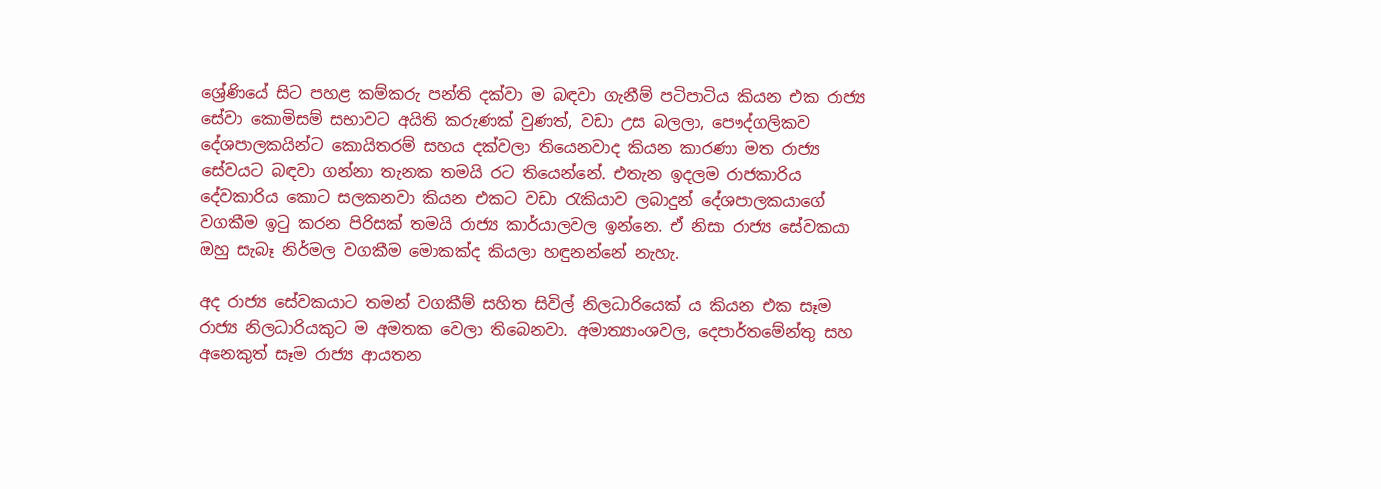ශ්‍රේණියේ සිට පහළ කම්කරු පන්ති දක්වා ම බඳවා ගැනීම් පටිපාටිය කියන එක රාජ්‍ය සේවා කොමිසම් සභාවට අයිති කරුණක් වුණත්, වඩා උස බලලා, පෞද්ගලිකව දේශපාලකයින්ට කොයිතරම් සහය දක්වලා තියෙනවාද කියන කාරණා මත රාජ්‍ය සේවයට බඳවා ගන්නා තැනක තමයි රට තියෙන්නේ. එතැන ඉදලම රාජකාරිය දේවකාරිය කොට සලකනවා කියන එකට වඩා රැකියාව ලබාදුන් දේශපාලකයාගේ වගකීම ඉටු කරන පිරිසක් තමයි රාජ්‍ය කාර්යාලවල ඉන්නෙ. ඒ නිසා රාජ්‍ය සේවකයා ඔහු සැබෑ නිර්මල වගකීම මොකක්ද කියලා හඳුනන්නේ නැහැ.

අද රාජ්‍ය සේවකයාට තමන් වගකීම් සහිත සිවිල් නිලධාරියෙක් ය කියන එක සෑම රාජ්‍ය නිලධාරියකුට ම අමතක වෙලා තිබෙනවා. අමාත්‍යාංශවල, දෙපාර්තමේන්තු සහ අනෙකුත් සෑම රාජ්‍ය ආයතන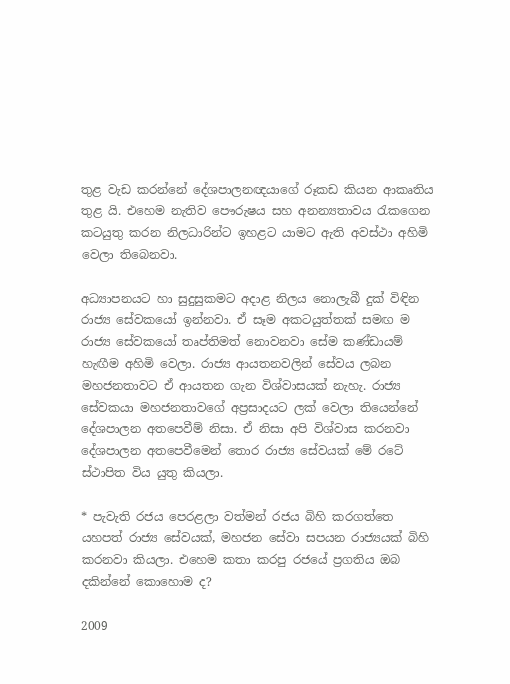තුළ වැඩ කරන්නේ දේශපාලනඥයාගේ රූකඩ කියන ආකෘතිය තුළ යි. එහෙම නැතිව පෞරුෂය සහ අනන්‍යතාවය රැකගෙන කටයුතු කරන නිලධාරින්ට ඉහළට යාමට ඇති අවස්ථා අහිමි වෙලා තිබෙනවා.

අධ්‍යාපනයට හා සුදුසුකමට අදාළ නිලය නොලැබී දුක් විඳින රාජ්‍ය සේවකයෝ ඉන්නවා. ඒ සෑම අකටයුත්තක් සමඟ ම රාජ්‍ය සේවකයෝ තෘප්තිමත් නොවනවා සේම කණ්ඩායම් හැඟීම අහිමි වෙලා. රාජ්‍ය ආයතනවලින් සේවය ලබන මහජනතාවට ඒ ආයතන ගැන විශ්වාසයක් නැහැ. රාජ්‍ය සේවකයා මහජනතාවගේ අප්‍රසාදයට ලක් වෙලා තියෙන්නේ දේශපාලන අතපෙවීම් නිසා. ඒ නිසා අපි විශ්වාස කරනවා දේශපාලන අතපෙවීමෙන් තොර රාජ්‍ය සේවයක් මේ රටේ ස්ථාපිත විය යුතු කියලා.

* පැවැති රජය පෙරළලා වත්මන් රජය බිහි කරගත්තෙ යහපත් රාජ්‍ය සේවයක්, මහජන සේවා සපයන රාජ්‍යයක් බිහි කරනවා කියලා. එහෙම කතා කරපු රජයේ ප්‍රගතිය ඔබ දකින්නේ කොහොම ද?

2009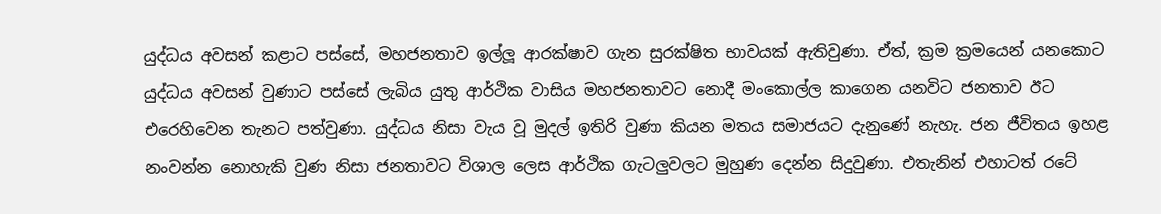යුද්ධය අවසන් කළාට පස්සේ, මහජනතාව ඉල්ලූ ආරක්ෂාව ගැන සුරක්ෂිත භාවයක් ඇතිවුණා. ඒත්, ක්‍රම ක්‍රමයෙන් යනකොට යුද්ධය අවසන් වුණාට පස්සේ ලැබිය යුතු ආර්ථික වාසිය මහජනතාවට නොදී මංකොල්ල කාගෙන යනවිට ජනතාව ඊට එරෙහිවෙන තැනට පත්වුණා. යුද්ධය නිසා වැය වූ මුදල් ඉතිරි වුණා කියන මතය සමාජයට දැනුණේ නැහැ. ජන ජීවිතය ඉහළ නංවන්න නොහැකි වුණ නිසා ජනතාවට විශාල ලෙස ආර්ථික ගැටලුවලට මුහුණ දෙන්න සිදුවුණා. එතැනින් එහාටත් රටේ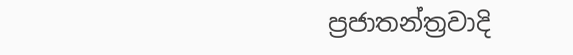ප්‍රජාතන්ත්‍රවාදි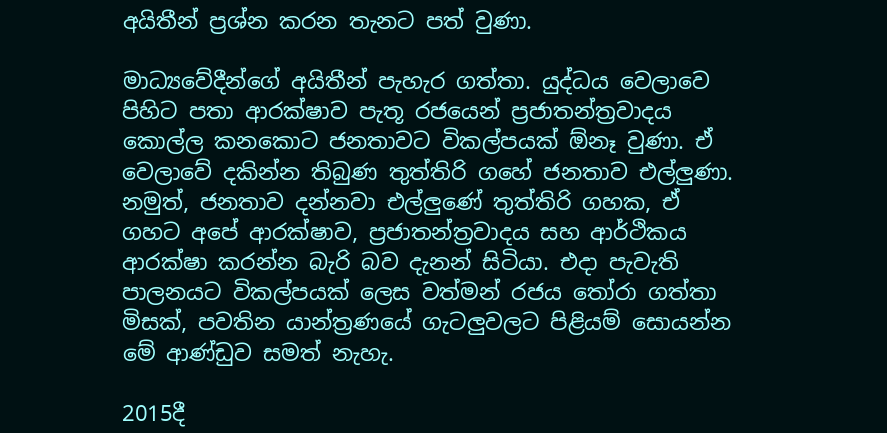අයිතීන් ප්‍රශ්න කරන තැනට පත් වුණා.

මාධ්‍යවේදීන්ගේ අයිතීන් පැහැර ගත්තා. යුද්ධය වෙලාවෙ පිහිට පතා ආරක්ෂාව පැතූ රජයෙන් ප්‍රජාතන්ත්‍රවාදය කොල්ල කනකොට ජනතාවට විකල්පයක් ඕනෑ වුණා. ඒ වෙලාවේ දකින්න තිබුණ තුත්තිරි ගහේ ජනතාව එල්ලුණා. නමුත්, ජනතාව දන්නවා එල්ලුණේ තුත්තිරි ගහක, ඒ ගහට අපේ ආරක්ෂාව, ප්‍රජාතන්ත්‍රවාදය සහ ආර්ථිකය ආරක්ෂා කරන්න බැරි බව දැනන් සිටියා. එදා පැවැති පාලනයට විකල්පයක් ලෙස වත්මන් රජය තෝරා ගත්තා මිසක්, පවතින යාන්ත්‍රණයේ ගැටලුවලට පිළියම් සොයන්න මේ ආණ්ඩුව සමත් නැහැ.

2015දී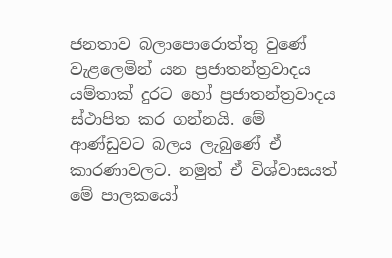ජනතාව බලාපොරොත්තු වුණේ වැළලෙමින් යන ප්‍රජාතන්ත්‍රවාදය යම්තාක් දුරට හෝ ප්‍රජාතන්ත්‍රවාදය ස්ථාපිත කර ගන්නයි. මේ ආණ්ඩුවට බලය ලැබුණේ ඒ කාරණාවලට. නමුත් ඒ විශ්වාසයත් මේ පාලකයෝ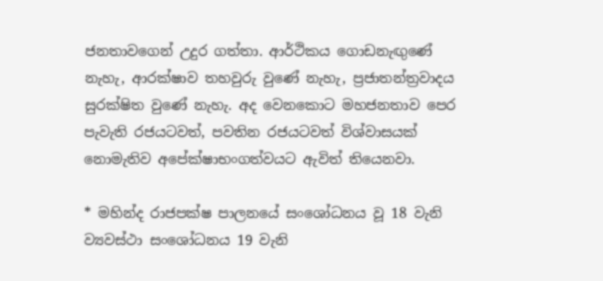ජනතාවගෙන් උදුර ගත්තා. ආර්ථිකය ගොඩනැඟුණේ නැහැ, ආරක්ෂාව තහවුරු වුණේ නැහැ, ප්‍රජාතන්ත්‍රවාදය සුරක්ෂිත වුණේ නැහැ. අද වෙනකොට මහජනතාව පෙර පැවැති රජයටවත්, පවතින රජයටවත් විශ්වාසයක් නොමැතිව අපේක්ෂාභංගත්වයට ඇවිත් තියෙනවා.

* මහින්ද රාජපක්ෂ පාලනයේ සංශෝධනය වූ 18 වැනි ව්‍යවස්ථා සංශෝධනය 19 වැනි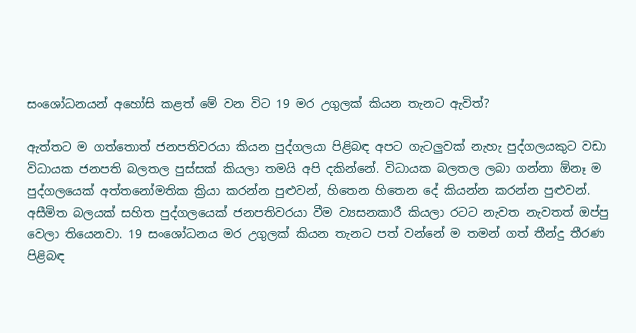සංශෝධනයන් අහෝසි කළත් මේ වන විට 19 මර උගුලක් කියන තැනට ඇවිත්?

ඇත්තට ම ගත්තොත් ජනපතිවරයා කියන පුද්ගලයා පිළිබඳ අපට ගැටලුවක් නැහැ පුද්ගලයකුට වඩා විධායක ජනපති බලතල පුස්සක් කියලා තමයි අපි දකින්නේ. විධායක බලතල ලබා ගන්නා ඕනෑ ම පුද්ගලයෙක් අත්තනෝමතික ක්‍රියා කරන්න පුළුවන්, හිතෙන හිතෙන දේ කියන්න කරන්න පුළුවන්. අසීමිත බලයක් සහිත පුද්ගලයෙක් ජනපතිවරයා වීම ව්‍යසනකාරී කියලා රටට නැවත නැවතත් ඔප්පු වෙලා තියෙනවා. 19 සංශෝධනය මර උගුලක් කියන තැනට පත් වන්නේ ම තමන් ගත් තීන්දු තීරණ පිළිබඳ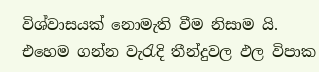විශ්වාසයක් නොමැති වීම නිසාම යි. එහෙම ගන්න වැරැදි තීන්දුවල ඵල විපාක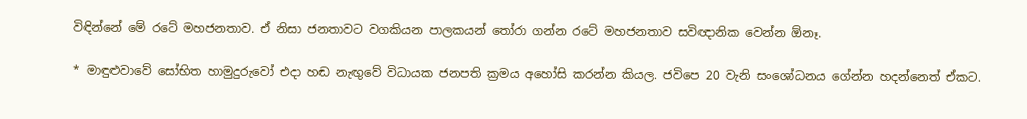විඳින්නේ මේ රටේ මහජනතාව. ඒ නිසා ජනතාවට වගකියන පාලකයන් තෝරා ගන්න රටේ මහජනතාව සවිඥානික වෙන්න ඕනෑ.

* මාඳුළුවාවේ සෝභිත හාමුදුරුවෝ එදා හඬ නැඟුවේ විධායක ජනපති ක්‍රමය අහෝසි කරන්න කියල. ජවිපෙ 20 වැනි සංශෝධනය ගේන්න හදන්නෙත් ඒකට.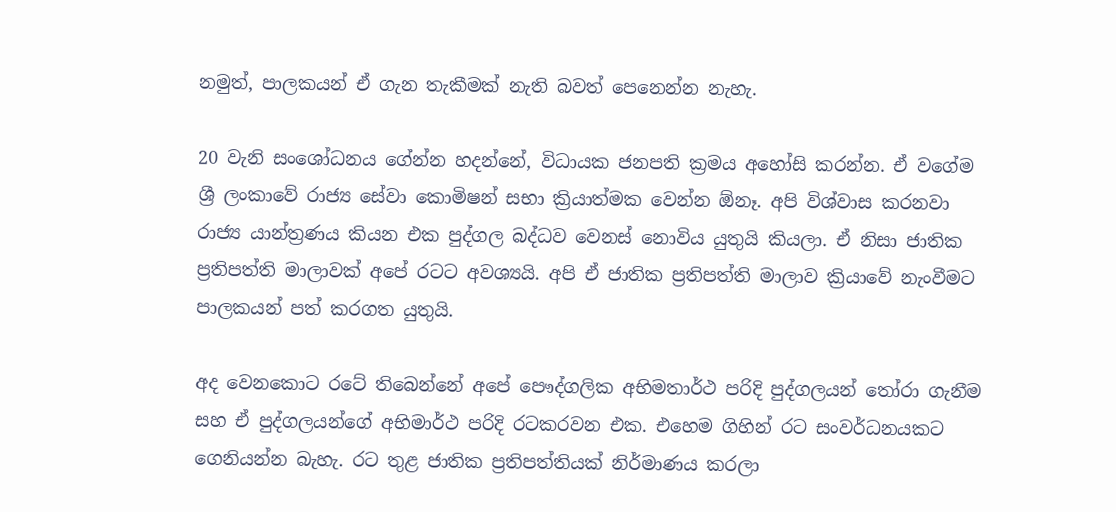නමුත්, පාලකයන් ඒ ගැන තැකීමක් නැති බවත් පෙනෙන්න නැහැ.

20 වැනි සංශෝධනය ගේන්න හදන්නේ, විධායක ජනපති ක්‍රමය අහෝසි කරන්න. ඒ වගේම ශ්‍රී ලංකාවේ රාජ්‍ය සේවා කොමිෂන් සභා ක්‍රියාත්මක වෙන්න ඕනෑ. අපි විශ්වාස කරනවා රාජ්‍ය යාන්ත්‍රණය කියන එක පුද්ගල බද්ධව වෙනස් නොවිය යුතුයි කියලා. ඒ නිසා ජාතික ප්‍රතිපත්ති මාලාවක් අපේ රටට අවශ්‍යයි. අපි ඒ ජාතික ප්‍රතිපත්ති මාලාව ක්‍රියාවේ නැංවීමට පාලකයන් පත් කරගත යුතුයි.

අද වෙනකොට රටේ තිබෙන්නේ අපේ පෞද්ගලික අභිමතාර්ථ පරිදි පුද්ගලයන් තෝරා ගැනීම සහ ඒ පුද්ගලයන්ගේ අභිමාර්ථ පරිදි රටකරවන එක. එහෙම ගිහින් රට සංවර්ධනයකට ගෙනියන්න බැහැ. රට තුළ ජාතික ප්‍රතිපත්තියක් නිර්මාණය කරලා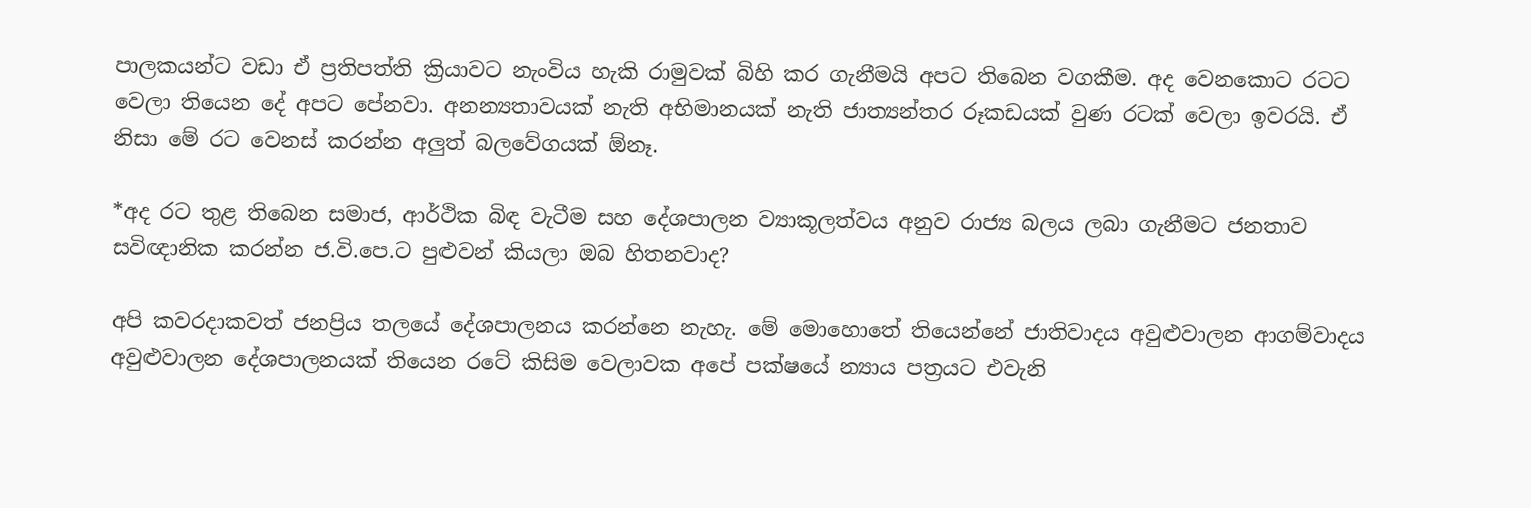පාලකයන්ට වඩා ඒ ප්‍රතිපත්ති ක්‍රියාවට නැංවිය හැකි රාමුවක් බිහි කර ගැනීමයි අපට තිබෙන වගකීම. අද වෙනකොට රටට වෙලා තියෙන දේ අපට පේනවා. අනන්‍යතාවයක් නැති අභිමානයක් නැති ජාත්‍යන්තර රූකඩයක් වුණ රටක් වෙලා ඉවරයි. ඒ නිසා මේ රට වෙනස් කරන්න අලුත් බලවේගයක් ඕනෑ.

*අද රට තුළ තිබෙන සමාජ, ආර්ථික බිඳ වැටීම සහ දේශපාලන ව්‍යාකූලත්වය අනුව රාජ්‍ය බලය ලබා ගැනීමට ජනතාව සවිඥානික කරන්න ජ.වි.පෙ.ට පුළුවන් කියලා ඔබ හිතනවාද?

අපි කවරදාකවත් ජනප්‍රිය තලයේ දේශපාලනය කරන්නෙ නැහැ. මේ මොහොතේ තියෙන්නේ ජාතිවාදය අවුළුවාලන ආගම්වාදය අවුළුවාලන දේශපාලනයක් තියෙන රටේ කිසිම වෙලාවක අපේ පක්ෂයේ න්‍යාය පත්‍රයට එවැනි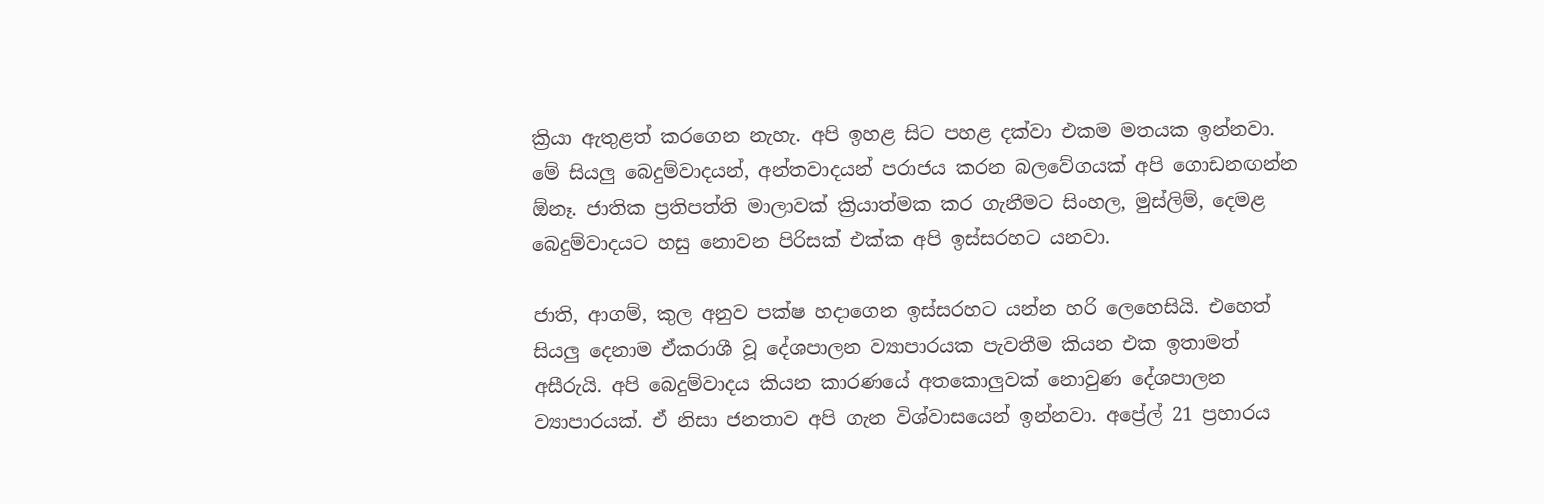ක්‍රියා ඇතුළත් කරගෙන නැහැ. අපි ඉහළ සිට පහළ දක්වා එකම මතයක ඉන්නවා. මේ සියලු බෙදුම්වාදයන්, අන්තවාදයන් පරාජය කරන බලවේගයක් අපි ගොඩනඟන්න ඕනෑ. ජාතික ප්‍රතිපත්ති මාලාවක් ක්‍රියාත්මක කර ගැනීමට සිංහල, මුස්ලිම්, දෙමළ බෙදුම්වාදයට හසු නොවන පිරිසක් එක්ක අපි ඉස්සරහට යනවා.

ජාති, ආගම්, කුල අනුව පක්ෂ හදාගෙන ඉස්සරහට යන්න හරි ලෙහෙසියි. එහෙත් සියලු දෙනාම ඒකරාශී වූ දේශපාලන ව්‍යාපාරයක පැවතීම කියන එක ඉතාමත් අසීරුයි. අපි බෙදුම්වාදය කියන කාරණයේ අතකොලුවක් නොවුණ දේශපාලන ව්‍යාපාරයක්. ඒ නිසා ජනතාව අපි ගැන විශ්වාසයෙන් ඉන්නවා. අප්‍රේල් 21 ප්‍රහාරය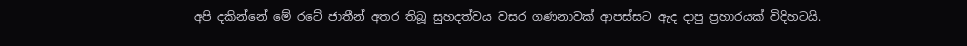අපි දකින්නේ මේ රටේ ජාතීන් අතර තිබූ සුහදත්වය වසර ගණනාවක් ආපස්සට ඇද දාපු ප්‍රහාරයක් විදිහටයි.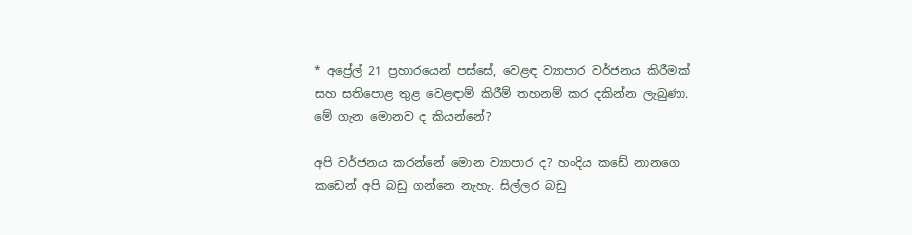* අප්‍රේල් 21 ප්‍රහාරයෙන් පස්සේ, වෙළඳ ව්‍යාපාර වර්ජනය කිරීමක් සහ සතිපොළ තුළ වෙළඳාම් කිරීම් තහනම් කර දකින්න ලැබුණා. මේ ගැන මොනව ද කියන්නේ?

අපි වර්ජනය කරන්නේ මොන ව්‍යාපාර ද? හංදිය කඩේ නානගෙ කඩෙන් අපි බඩු ගන්නෙ නැහැ. සිල්ලර බඩු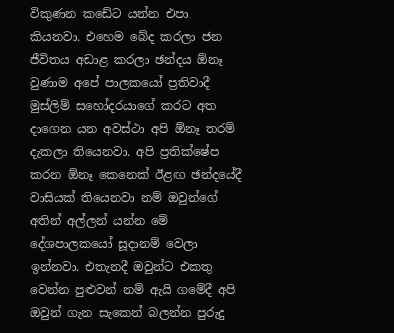විකුණන කඩේට යන්න එපා කියනවා. එහෙම බේද කරලා ජන ජීවිතය අඩාළ කරලා ඡන්දය ඕනෑ වුණාම අපේ පාලකයෝ ප්‍රතිවාදී මුස්ලිම් සහෝදරයාගේ කරට අත දාගෙන යන අවස්ථා අපි ඕනෑ තරම් දැකලා තියෙනවා. අපි ප්‍රතික්ෂේප කරන ඕනෑ කෙනෙක් ඊළඟ ඡන්දයේදී වාසියක් තියෙනවා නම් ඔවුන්ගේ අතින් අල්ලන් යන්න මේ දේශපාලකයෝ සූදානම් වෙලා ඉන්නවා. එතැනදී ඔවුන්ට එකතු වෙන්න පුළුවන් නම් ඇයි ගමේදී අපි ඔවුන් ගැන සැකෙන් බලන්න පුරුදු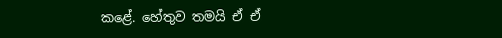කළේ. හේතුව තමයි ඒ ඒ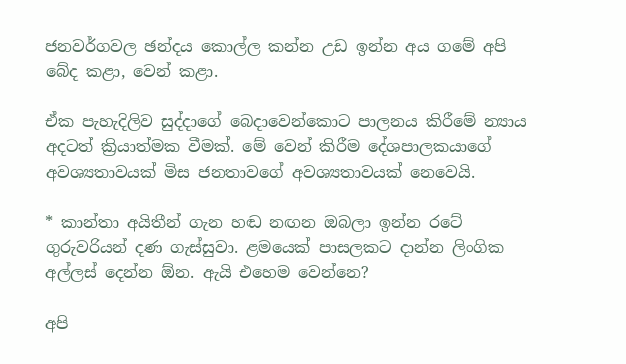ජනවර්ගවල ඡන්දය කොල්ල කන්න උඩ ඉන්න අය ගමේ අපි බේද කළා, වෙන් කළා.

ඒක පැහැදිලිව සුද්දාගේ බෙදාවෙන්කොට පාලනය කිරීමේ න්‍යාය අදටත් ක්‍රියාත්මක වීමක්. මේ වෙන් කිරීම දේශපාලකයාගේ අවශ්‍යතාවයක් මිස ජනතාවගේ අවශ්‍යතාවයක් නෙවෙයි.

* කාන්තා අයිතීන් ගැන හඬ නඟන ඔබලා ඉන්න රටේ ගුරුවරියන් දණ ගැස්සුවා. ළමයෙක් පාසලකට දාන්න ලිංගික අල්ලස් දෙන්න ඕන. ඇයි එහෙම වෙන්නෙ?

අපි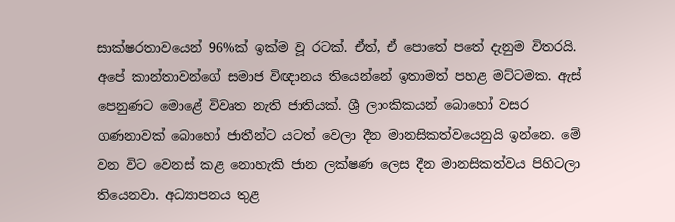සාක්ෂරතාවයෙන් 96%ක් ඉක්ම වූ රටක්. ඒත්, ඒ පොතේ පතේ දැනුම විතරයි. අපේ කාන්තාවන්ගේ සමාජ විඥානය තියෙන්නේ ඉතාමත් පහළ මට්ටමක. ඇස් පෙනුණට මොළේ විවෘත නැති ජාතියක්. ශ්‍රී ලාංකිකයන් බොහෝ වසර ගණනාවක් බොහෝ ජාතීන්ට යටත් වෙලා දීන මානසිකත්වයෙනුයි ඉන්නෙ. මේ වන විට වෙනස් කළ නොහැකි ජාන ලක්ෂණ ලෙස දීන මානසිකත්වය පිහිටලා තියෙනවා. අධ්‍යාපනය තුළ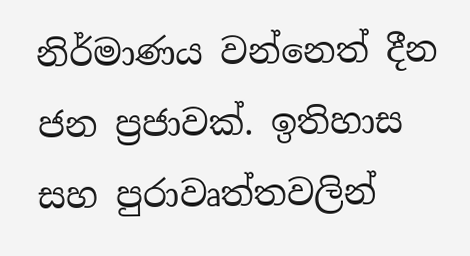නිර්මාණය වන්නෙත් දීන ජන ප්‍රජාවක්. ඉතිහාස සහ පුරාවෘත්තවලින්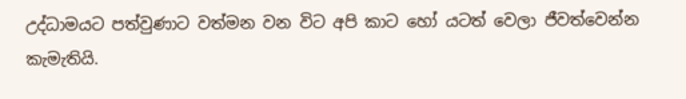උද්ධාමයට පත්වුණාට වත්මන වන විට අපි කාට හෝ යටත් වෙලා ජීවත්වෙන්න කැමැතියි.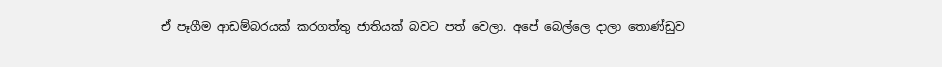ඒ පෑගීම ආඩම්බරයක් කරගත්තු ජාතියක් බවට පත් වෙලා. අපේ බෙල්ලෙ දාලා තොණ්ඩුව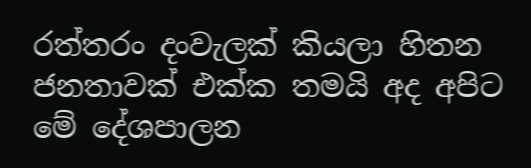රත්තරං දංවැලක් කියලා හිතන ජනතාවක් එක්ක තමයි අද අපිට මේ දේශපාලන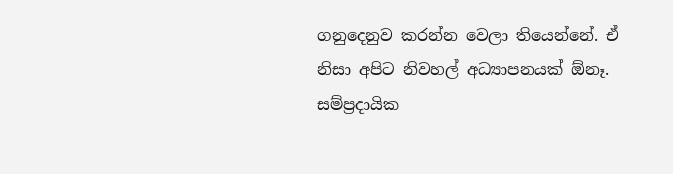ගනුදෙනුව කරන්න වෙලා තියෙන්නේ. ඒ නිසා අපිට නිවහල් අධ්‍යාපනයක් ඕනෑ. සම්ප්‍රදායික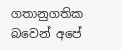ගතානුගතික බවෙන් අපේ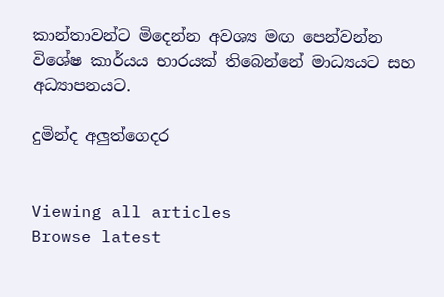කාන්තාවන්ට මිදෙන්න අවශ්‍ය මඟ පෙන්වන්න විශේෂ කාර්යය භාරයක් තිබෙන්නේ මාධ්‍යයට සහ අධ්‍යාපනයට.

දුමින්ද අලුත්ගෙදර


Viewing all articles
Browse latest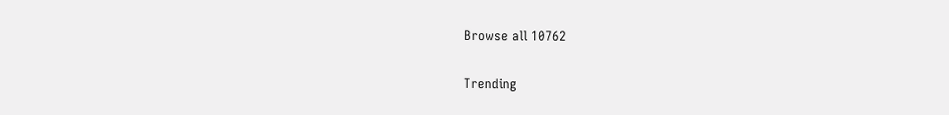Browse all 10762

Trending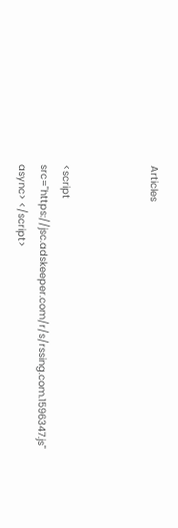Articles



<script src="https://jsc.adskeeper.com/r/s/rssing.com.1596347.js" async> </script>